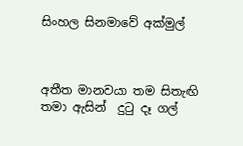සිංහල සිනමාවේ අක්මුල්



අතීත මානවයා තම සිතැඟි තමා ඇසින්  දුටු දෑ ගල්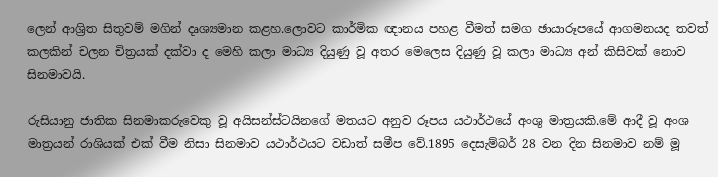ලෙන් ආශ්‍රිත සිතුවම් මගින් දෘශ්‍යමාන කළහ.ලොවට කාර්මික ඥානය පහළ වීමත් සමග ඡායාරූපයේ ආගමනයද තවත් කලකින් චලන චිත්‍රයක් දක්වා ද මෙහි කලා මාධ්‍ය දියුණු වූ අතර මෙලෙස දියුණු වූ කලා මාධ්‍ය අන් කිසිවක් නොව සිනමාවයි.

රුසියානු ජාතික සිනමාකරුවෙකු වූ අයිසන්ස්ටයිනගේ මතයට අනුව රූපය යථාර්ථයේ අංශු මාත්‍රයකි.මේ ආදී වූ අංශ මාත්‍රයන් රාශියක් එක් වීම නිසා සිනමාව යථාර්ථයට වඩාත් සමීප වේ.1895 දෙසැම්බර් 28 වන දින සිනමාව නම් මූ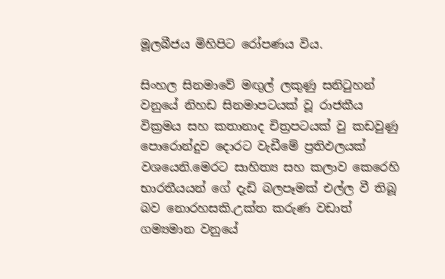මූලබීජය මිහිපිට රෝපණය විය.

සිංහල සිනමාවේ මඟුල් ලකුණු සනිටුහන් වනුයේ නිහඩ සිනමාපටයක් වූ රාජකීය වික්‍රමය සහ කතානාද චිත්‍රපටයක් වු කඩවුණු පොරොන්දුව දොරට වැඩීමේ ප්‍රතිඵලයක් වශයෙනි.මෙරට සාහිත්‍ය සහ කලාව කෙරෙහි භාරතීයයන් ගේ දැඩි බලපෑමක් එල්ල වී තිබූ බව නොරහසකි.උක්ත කරුණ වඩාත් ගම්‍යමාන වනුයේ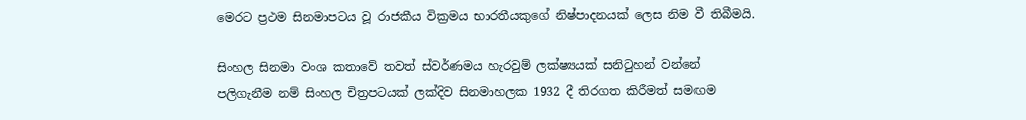මෙරට ප්‍රථම සිනමාපටය වූ රාජකීය වික්‍රමය භාරතීයකුගේ නිෂ්පාදනයක් ලෙස නිම වී තිබීමයි.

සිංහල සිනමා වංශ කතාවේ තවත් ස්වර්ණමය හැරවුම් ලක්ෂ්‍යයක් සනිටුහන් වන්නේ  පලිගැනීම නම් සිංහල චිත්‍රපටයක් ලක්දිව සිනමාහලක 1932 දී තිරගත කිරීමත් සමඟම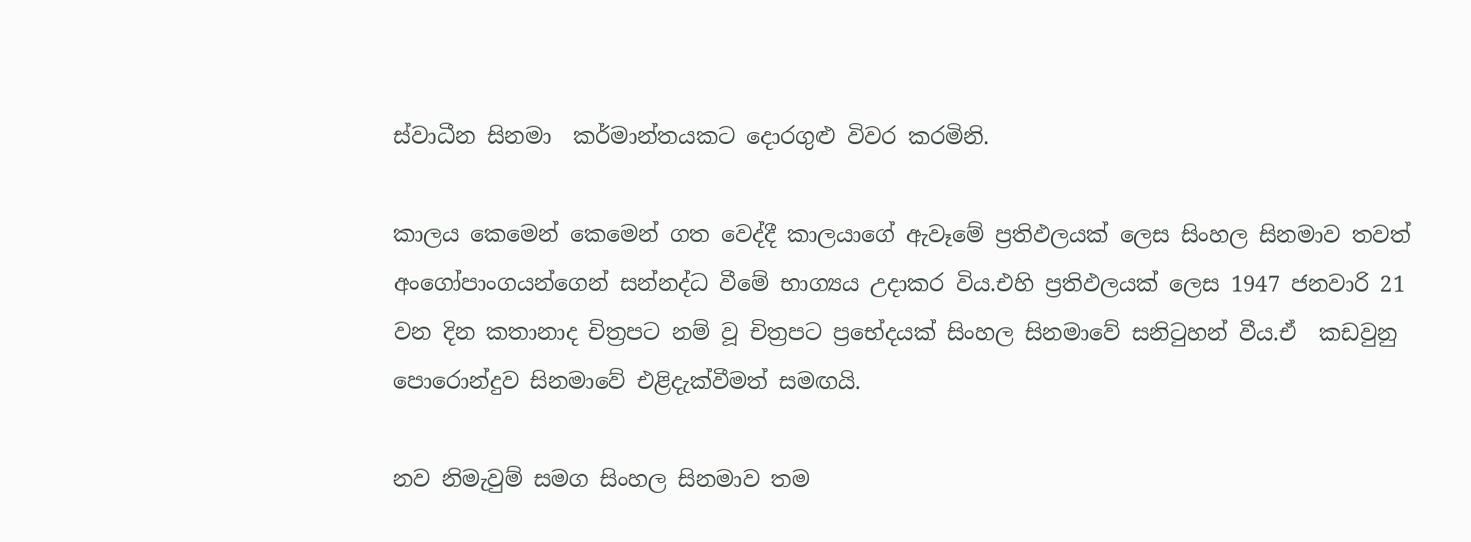ස්වාධීන සිනමා  කර්මාන්තයකට දොරගුළු විවර කරමිනි.

කාලය කෙමෙන් කෙමෙන් ගත වෙද්දී කාලයාගේ ඇවෑමේ ප්‍රතිඵලයක් ලෙස සිංහල සිනමාව තවත් අංගෝපාංගයන්ගෙන් සන්නද්ධ වීමේ භාග්‍යය උදාකර විය.එහි ප්‍රතිඵලයක් ලෙස 1947 ජනවාරි 21 වන දින කතානාද චිත්‍රපට නම් වූ චිත්‍රපට ප්‍රභේදයක් සිංහල සිනමාවේ සනිටුහන් වීය.ඒ  කඩවුනු පොරොන්දුව සිනමාවේ එළිදැක්වීමත් සමඟයි.

නව නිමැවුම් සමග සිංහල සිනමාව තම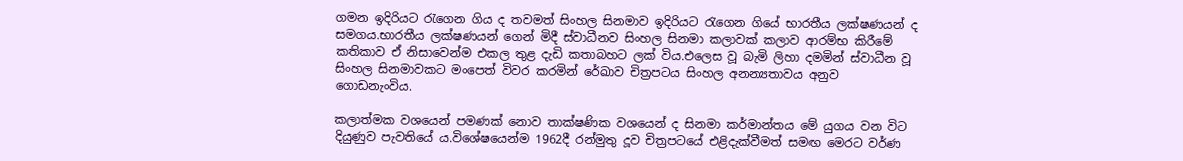ගමන ඉදිරියට රැගෙන ගිය ද තවමත් සිංහල සිනමාව ඉදිරියට රැගෙන ගියේ භාරතීය ලක්ෂණයන් ද සමගය.භාරතීය ලක්ෂණයන් ගෙන් මිදී ස්වාධීනව සිංහල සිනමා කලාවක් කලාව ආරම්භ කිරීමේ කතිකාව ඒ නිසාවෙන්ම එකල තුළ දැඩි කතාබහට ලක් විය.එලෙස වූ බැමි ලිහා දමමින් ස්වාධීන වූ සිංහල සිනමාවකට මංපෙත් විවර කරමින් රේඛාව චිත්‍රපටය සිංහල අනන්‍යතාවය අනුව ගොඩනැංවිය.

කලාත්මක වශයෙන් පමණක් නොව තාක්ෂණික වශයෙන් ද සිනමා කර්මාන්තය මේ යුගය වන විට දියුණුව පැවතියේ ය.විශේෂයෙන්ම 1962දී රන්මුතු දූව චිත්‍රපටයේ එළිදැක්වීමත් සමඟ මෙරට වර්ණ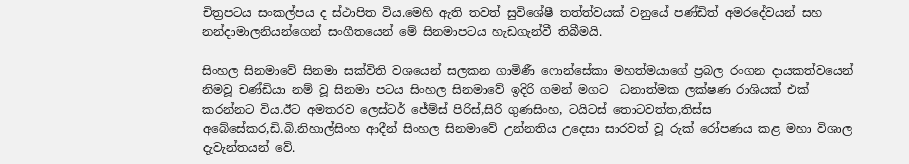චිත්‍රපටය සංකල්පය ද ස්ථාපිත විය.මෙහි ඇති තවත් සුවිශේෂී තත්ත්වයක් වනුයේ පණ්ඩිත් අමරදේවයන් සහ නන්දාමාලනියන්ගෙන් සංගීතයෙන් මේ සිනමාපටය හැඩගැන්වී තිබීමයි.

සිංහල සිනමාවේ සිනමා සක්විති වශයෙන් සලකන ගාමිණී ෆොන්සේකා මහත්මයාගේ ප්‍රබල රංගන දායකත්වයෙන් නිමවූ චණ්ඩියා නම් වූ සිනමා පටය සිංහල සිනමාවේ ඉදිරි ගමන් මගට  ධනාත්මක ලක්ෂණ රාශියක් එක් කරන්නට විය.ඊට අමතරව ලෙස්ටර් ජේම්ස් පිරිස්,සිරි ගුණසිංහ, ටයිටස් තොටවත්ත,තිස්ස අබේසේකර,ඩි.බි.නිහාල්සිංහ ආදීන් සිංහල සිනමාවේ උන්නතිය උදෙසා සාරවත් වූ රුක් රෝපණය කළ මහා විශාල දැවැන්තයන් වේ.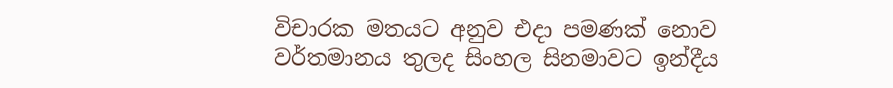විචාරක මතයට අනුව එදා පමණක් නොව වර්තමානය තුලද සිංහල සිනමාවට ඉන්දීය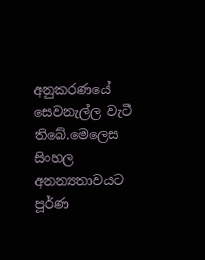අනුකරණයේ සෙවනැල්ල වැටී තිබේ.මෙලෙස සිංහල අනන්‍යතාවයට පූර්ණ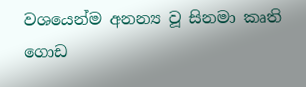වශයෙන්ම අනන්‍ය වූ සිනමා කෘති ගොඩ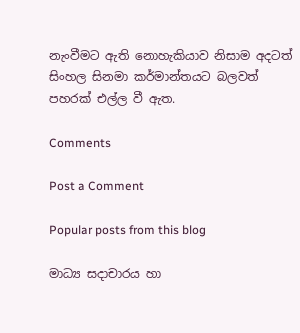නැංවීමට ඇති නොහැකියාව නිසාම අදටත් සිංහල සිනමා කර්මාන්තයට බලවත් පහරක් එල්ල වී ඇත.

Comments

Post a Comment

Popular posts from this blog

මාධ්‍ය සදාචාරය හා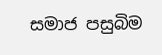සමාජ පසුබිම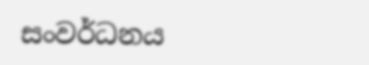සංවර්ධනය